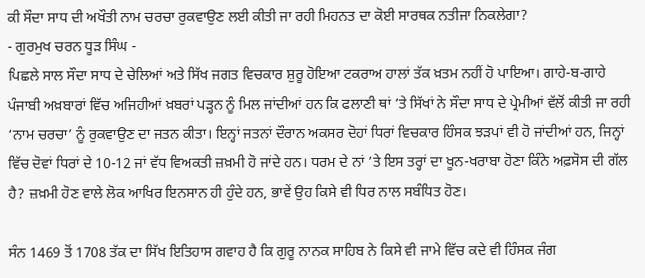ਕੀ ਸੌਦਾ ਸਾਧ ਦੀ ਅਖੌਤੀ ਨਾਮ ਚਰਚਾ ਰੁਕਵਾਉਣ ਲਈ ਕੀਤੀ ਜਾ ਰਹੀ ਮਿਹਨਤ ਦਾ ਕੋਈ ਸਾਰਥਕ ਨਤੀਜਾ ਨਿਕਲੇਗਾ?
- ਗੁਰਮੁਖ ਚਰਨ ਧੂੜ ਸਿੰਘ -
ਪਿਛਲੇ ਸਾਲ ਸੌਦਾ ਸਾਧ ਦੇ ਚੇਲਿਆਂ ਅਤੇ ਸਿੱਖ ਜਗਤ ਵਿਚਕਾਰ ਸ਼ੁਰੂ ਹੋਇਆ ਟਕਰਾਅ ਹਾਲਾਂ ਤੱਕ ਖ਼ਤਮ ਨਹੀਂ ਹੋ ਪਾਇਆ। ਗਾਹੇ-ਬ-ਗਾਹੇ ਪੰਜਾਬੀ ਅਖ਼ਬਾਰਾਂ ਵਿੱਚ ਅਜਿਹੀਆਂ ਖ਼ਬਰਾਂ ਪੜ੍ਹਨ ਨੂੰ ਮਿਲ ਜਾਂਦੀਆਂ ਹਨ ਕਿ ਫਲਾਣੀ ਥਾਂ ’ਤੇ ਸਿੱਖਾਂ ਨੇ ਸੌਦਾ ਸਾਧ ਦੇ ਪ੍ਰੇਮੀਆਂ ਵੱਲੋਂ ਕੀਤੀ ਜਾ ਰਹੀ ‘ਨਾਮ ਚਰਚਾ’ ਨੂੰ ਰੁਕਵਾਉਣ ਦਾ ਜਤਨ ਕੀਤਾ। ਇਨ੍ਹਾਂ ਜਤਨਾਂ ਦੌਰਾਨ ਅਕਸਰ ਦੋਹਾਂ ਧਿਰਾਂ ਵਿਚਕਾਰ ਹਿੰਸਕ ਝੜਪਾਂ ਵੀ ਹੋ ਜਾਂਦੀਆਂ ਹਨ, ਜਿਨ੍ਹਾਂ ਵਿੱਚ ਦੋਵਾਂ ਧਿਰਾਂ ਦੇ 10-12 ਜਾਂ ਵੱਧ ਵਿਅਕਤੀ ਜ਼ਖ਼ਮੀ ਹੋ ਜਾਂਦੇ ਹਨ। ਧਰਮ ਦੇ ਨਾਂ ’ਤੇ ਇਸ ਤਰ੍ਹਾਂ ਦਾ ਖੂਨ-ਖਰਾਬਾ ਹੋਣਾ ਕਿੰਨੇ ਅਫ਼ਸੋਸ ਦੀ ਗੱਲ ਹੈ? ਜ਼ਖ਼ਮੀ ਹੋਣ ਵਾਲੇ ਲੋਕ ਆਖਿਰ ਇਨਸਾਨ ਹੀ ਹੁੰਦੇ ਹਨ, ਭਾਵੇਂ ਉਹ ਕਿਸੇ ਵੀ ਧਿਰ ਨਾਲ ਸਬੰਧਿਤ ਹੋਣ।

ਸੰਨ 1469 ਤੋਂ 1708 ਤੱਕ ਦਾ ਸਿੱਖ ਇਤਿਹਾਸ ਗਵਾਹ ਹੈ ਕਿ ਗੁਰੂ ਨਾਨਕ ਸਾਹਿਬ ਨੇ ਕਿਸੇ ਵੀ ਜਾਮੇ ਵਿੱਚ ਕਦੇ ਵੀ ਹਿੰਸਕ ਜੰਗ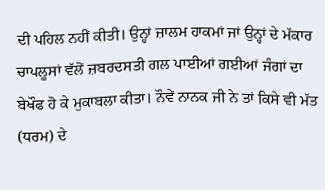ਦੀ ਪਹਿਲ ਨਹੀਂ ਕੀਤੀ। ਉਨ੍ਹਾਂ ਜ਼ਾਲਮ ਹਾਕਮਾਂ ਜਾਂ ਉਨ੍ਹਾਂ ਦੇ ਮੱਕਾਰ ਚਾਪਲੂਸਾਂ ਵੱਲੋਂ ਜ਼ਬਰਦਸਤੀ ਗਲ ਪਾਈਆਂ ਗਈਆਂ ਜੰਗਾਂ ਦਾ ਬੇਖੌਫ ਹੋ ਕੇ ਮੁਕਾਬਲਾ ਕੀਤਾ। ਨੌਵੇਂ ਨਾਨਕ ਜੀ ਨੇ ਤਾਂ ਕਿਸੇ ਵੀ ਮੱਤ (ਧਰਮ) ਦੇ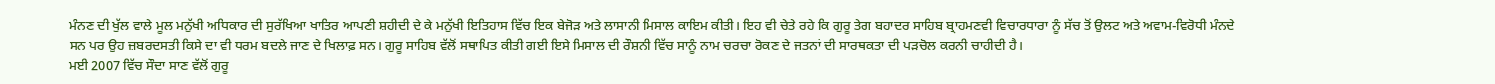ਮੰਨਣ ਦੀ ਖੁੱਲ ਵਾਲੇ ਮੂਲ ਮਨੁੱਖੀ ਅਧਿਕਾਰ ਦੀ ਸੁਰੱਖਿਆ ਖਾਤਿਰ ਆਪਣੀ ਸ਼ਹੀਦੀ ਦੇ ਕੇ ਮਨੁੱਖੀ ਇਤਿਹਾਸ ਵਿੱਚ ਇਕ ਬੇਜੋੜ ਅਤੇ ਲਾਸਾਨੀ ਮਿਸਾਲ ਕਾਇਮ ਕੀਤੀ। ਇਹ ਵੀ ਚੇਤੇ ਰਹੇ ਕਿ ਗੁਰੂ ਤੇਗ ਬਹਾਦਰ ਸਾਹਿਬ ਬ੍ਰਾਹਮਣਵੀ ਵਿਚਾਰਧਾਰਾ ਨੂੰ ਸੱਚ ਤੋਂ ਉਲਟ ਅਤੇ ਅਵਾਮ-ਵਿਰੋਧੀ ਮੰਨਦੇ ਸਨ ਪਰ ਉਹ ਜ਼ਬਰਦਸਤੀ ਕਿਸੇ ਦਾ ਵੀ ਧਰਮ ਬਦਲੇ ਜਾਣ ਦੇ ਖਿਲਾਫ਼ ਸਨ। ਗੁਰੂ ਸਾਹਿਬ ਵੱਲੋਂ ਸਥਾਪਿਤ ਕੀਤੀ ਗਈ ਇਸੇ ਮਿਸਾਲ ਦੀ ਰੌਸ਼ਨੀ ਵਿੱਚ ਸਾਨੂੰ ਨਾਮ ਚਰਚਾ ਰੋਕਣ ਦੇ ਜਤਨਾਂ ਦੀ ਸਾਰਥਕਤਾ ਦੀ ਪੜਚੋਲ ਕਰਨੀ ਚਾਹੀਦੀ ਹੈ।
ਮਈ 2007 ਵਿੱਚ ਸੌਦਾ ਸਾਣ ਵੱਲੋਂ ਗੁਰੂ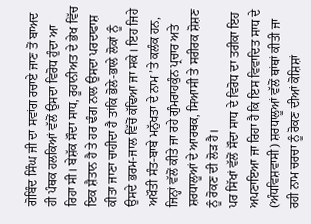ਗੋਬਿੰਦ ਸਿੰਘ ਜੀ ਦਾ ਸਵਾਂਗ ਰਚਾਏ ਜਾਣ ਤੋਂ ਬਾਅਦ ਹੀ ਪੰਥਕ ਹਲਕਿਆਂ ਵੱਲੋਂ ਉਸਦਾ ਵਿਰੋਧ ਹੁੰਦਾ ਆ ਰਿਹਾ ਸੀ। ਬੇਸ਼ੱਕ ਸੌਦਾ ਸਾਧ, ਰੂਹਾਨੀਅਤ ਦੇ ਭੇਖ ਵਿੱਚ ਇਕ ਸ਼ੈਤਾਨ ਹੈ ਤੇ ਹਰ ਢੰਗ ਨਾਲ ਉਸਦਾ ਪਰਦਾਫਾਸ਼ ਕੀਤਾ ਜਾਣਾ ਚਾਹੀਦਾ ਹੈ ਤਾਂਕਿ ਭੋਲੇ-ਭਾਲੇ ਲੋਕਾਂ ਨੂੰ ਉਸਦੇ ਭਰਮ-ਜਾਲ ਵਿੱਚੋਂ ਕੱਢਿਆ ਜਾ ਸਕੇ। ਇਹ ਜਿਹੇ ਅਖੌਤੀ ਸੰਤ-ਬਾਬੇ ਮਨੁੱਖਤਾ ਦੇ ਨਾਮ ’ਤੇ ਕਲੰਕ ਹਨ, ਜਿਨ੍ਹਾਂ ਵੱਲੋਂ ਕੀਤੇ ਜਾ ਰਹੇ ਗੁੰਮਰਾਹਕੁੰਨ ਪ੍ਰਚਾਰ ਅਤੇ ਸ਼ਰਧਾਲੂਆਂ ਦੇ ਆਰਥਕ, ਸਿਆਸੀ ਤੇ ਸਰੀਰਕ ਸ਼ੋਸ਼ਣ ਨੂੰ ਰੋਕਣ ਦੀ ਲੋੜ ਹੈ।
ਪਰ ਸਿੱਖਾਂ ਵੱਲੋਂ ਸੌਦਾ ਸਾਧ ਦੇ ਵਿਰੋਧ ਦਾ ਤਰੀਕਾ ਇਹ ਅਪਣਾਇਆ ਜਾ ਰਿਹਾ ਹੈ ਕਿ ਇਸ ਵਿਵਾਦਿਤ ਸਾਧ ਦੇ (ਅੰਧਵਿਸ਼ਵਾਸੀ) ਸ਼ਰਧਾਲੂਆਂ ਵੱਲੋਂ ਥਾਂਥਾਂ ਕੀਤੀ ਜਾ ਰਹੀ ਨਾਮ ਚਰਚਾ ਨੂੰ ਰੋਕਣ ਦੀਆਂ ਕੋਸ਼ਿਸ਼ਾਂ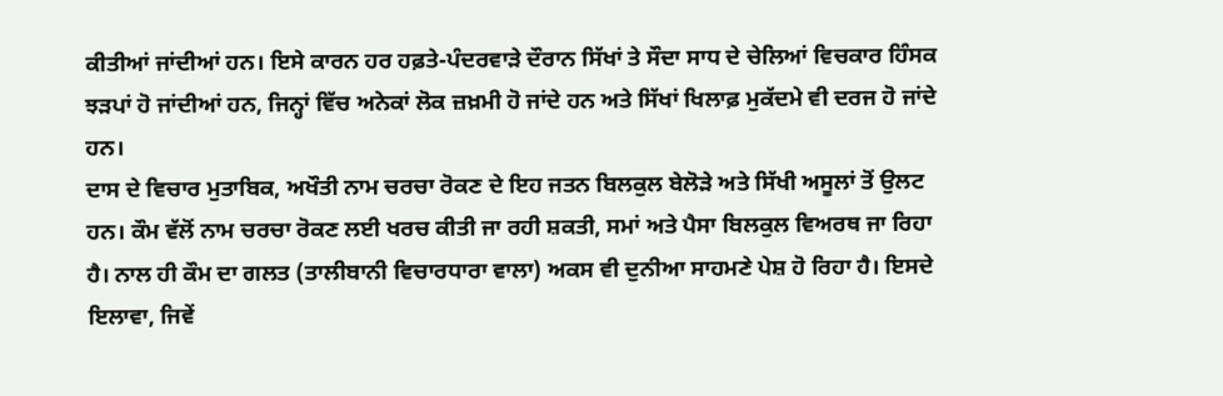ਕੀਤੀਆਂ ਜਾਂਦੀਆਂ ਹਨ। ਇਸੇ ਕਾਰਨ ਹਰ ਹਫ਼ਤੇ-ਪੰਦਰਵਾੜੇ ਦੌਰਾਨ ਸਿੱਖਾਂ ਤੇ ਸੌਦਾ ਸਾਧ ਦੇ ਚੇਲਿਆਂ ਵਿਚਕਾਰ ਹਿੰਸਕ ਝੜਪਾਂ ਹੋ ਜਾਂਦੀਆਂ ਹਨ, ਜਿਨ੍ਹਾਂ ਵਿੱਚ ਅਨੇਕਾਂ ਲੋਕ ਜ਼ਖ਼ਮੀ ਹੋ ਜਾਂਦੇ ਹਨ ਅਤੇ ਸਿੱਖਾਂ ਖਿਲਾਫ਼ ਮੁਕੱਦਮੇ ਵੀ ਦਰਜ ਹੋ ਜਾਂਦੇ ਹਨ।
ਦਾਸ ਦੇ ਵਿਚਾਰ ਮੁਤਾਬਿਕ, ਅਖੌਤੀ ਨਾਮ ਚਰਚਾ ਰੋਕਣ ਦੇ ਇਹ ਜਤਨ ਬਿਲਕੁਲ ਬੇਲੋੜੇ ਅਤੇ ਸਿੱਖੀ ਅਸੂਲਾਂ ਤੋਂ ਉਲਟ ਹਨ। ਕੌਮ ਵੱਲੋਂ ਨਾਮ ਚਰਚਾ ਰੋਕਣ ਲਈ ਖਰਚ ਕੀਤੀ ਜਾ ਰਹੀ ਸ਼ਕਤੀ, ਸਮਾਂ ਅਤੇ ਪੈਸਾ ਬਿਲਕੁਲ ਵਿਅਰਥ ਜਾ ਰਿਹਾ ਹੈ। ਨਾਲ ਹੀ ਕੌਮ ਦਾ ਗਲਤ (ਤਾਲੀਬਾਨੀ ਵਿਚਾਰਧਾਰਾ ਵਾਲਾ) ਅਕਸ ਵੀ ਦੁਨੀਆ ਸਾਹਮਣੇ ਪੇਸ਼ ਹੋ ਰਿਹਾ ਹੈ। ਇਸਦੇ ਇਲਾਵਾ, ਜਿਵੇਂ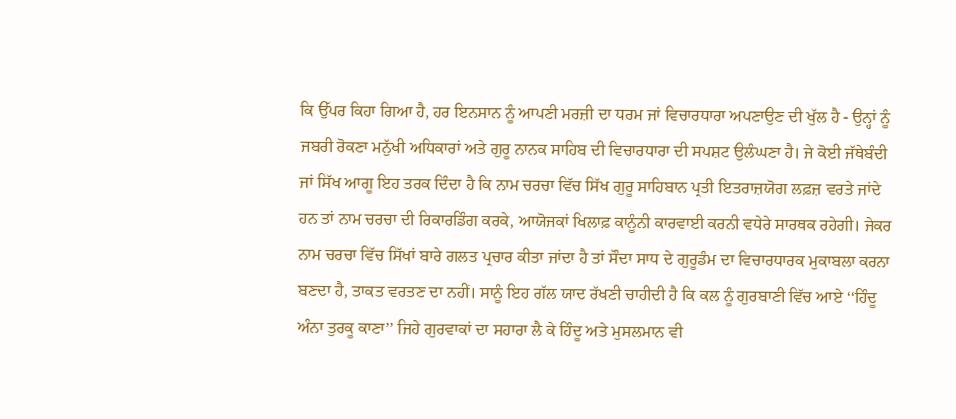ਕਿ ਉੱਪਰ ਕਿਹਾ ਗਿਆ ਹੈ, ਹਰ ਇਨਸਾਨ ਨੂੰ ਆਪਣੀ ਮਰਜ਼ੀ ਦਾ ਧਰਮ ਜਾਂ ਵਿਚਾਰਧਾਰਾ ਅਪਣਾਉਣ ਦੀ ਖੁੱਲ ਹੈ - ਉਨ੍ਹਾਂ ਨੂੰ ਜਬਰੀ ਰੋਕਣਾ ਮਨੁੱਖੀ ਅਧਿਕਾਰਾਂ ਅਤੇ ਗੁਰੂ ਨਾਨਕ ਸਾਹਿਬ ਦੀ ਵਿਚਾਰਧਾਰਾ ਦੀ ਸਪਸ਼ਟ ਉਲੰਘਣਾ ਹੈ। ਜੇ ਕੋਈ ਜੱਥੇਬੰਦੀ ਜਾਂ ਸਿੱਖ ਆਗੂ ਇਹ ਤਰਕ ਦਿੰਦਾ ਹੈ ਕਿ ਨਾਮ ਚਰਚਾ ਵਿੱਚ ਸਿੱਖ ਗੁਰੂ ਸਾਹਿਬਾਨ ਪ੍ਰਤੀ ਇਤਰਾਜ਼ਯੋਗ ਲਫ਼ਜ਼ ਵਰਤੇ ਜਾਂਦੇ ਹਨ ਤਾਂ ਨਾਮ ਚਰਚਾ ਦੀ ਰਿਕਾਰਡਿੰਗ ਕਰਕੇ, ਆਯੋਜਕਾਂ ਖਿਲਾਫ਼ ਕਾਨੂੰਨੀ ਕਾਰਵਾਈ ਕਰਨੀ ਵਧੇਰੇ ਸਾਰਥਕ ਰਹੇਗੀ। ਜੇਕਰ ਨਾਮ ਚਰਚਾ ਵਿੱਚ ਸਿੱਖਾਂ ਬਾਰੇ ਗਲਤ ਪ੍ਰਚਾਰ ਕੀਤਾ ਜਾਂਦਾ ਹੈ ਤਾਂ ਸੌਦਾ ਸਾਧ ਦੇ ਗੁਰੂਡੰਮ ਦਾ ਵਿਚਾਰਧਾਰਕ ਮੁਕਾਬਲਾ ਕਰਨਾ ਬਣਦਾ ਹੈ, ਤਾਕਤ ਵਰਤਣ ਦਾ ਨਹੀਂ। ਸਾਨੂੰ ਇਹ ਗੱਲ ਯਾਦ ਰੱਖਣੀ ਚਾਹੀਦੀ ਹੈ ਕਿ ਕਲ ਨੂੰ ਗੁਰਬਾਣੀ ਵਿੱਚ ਆਏ ‘‘ਹਿੰਦੂ ਅੰਨਾ ਤੁਰਕੂ ਕਾਣਾ’’ ਜਿਹੇ ਗੁਰਵਾਕਾਂ ਦਾ ਸਹਾਰਾ ਲੈ ਕੇ ਹਿੰਦੂ ਅਤੇ ਮੁਸਲਮਾਨ ਵੀ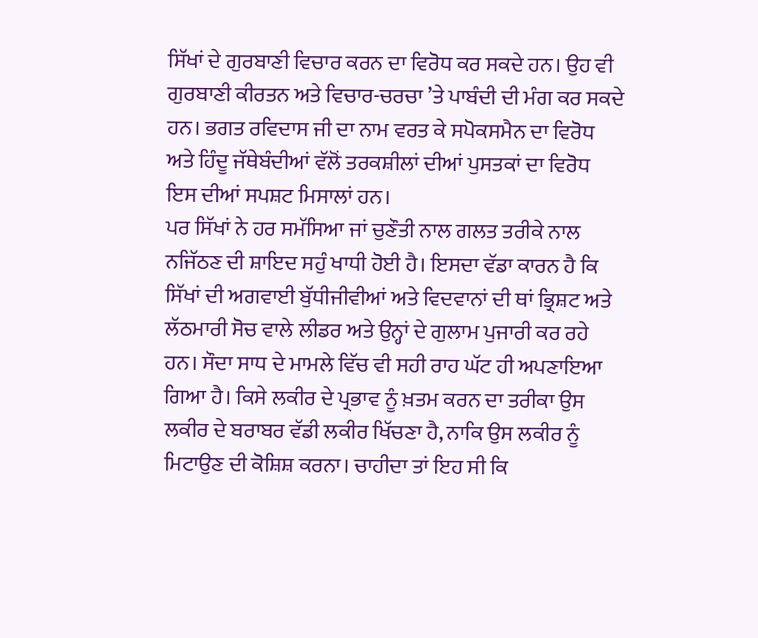ਸਿੱਖਾਂ ਦੇ ਗੁਰਬਾਣੀ ਵਿਚਾਰ ਕਰਨ ਦਾ ਵਿਰੋਧ ਕਰ ਸਕਦੇ ਹਨ। ਉਹ ਵੀ ਗੁਰਬਾਣੀ ਕੀਰਤਨ ਅਤੇ ਵਿਚਾਰ-ਚਰਚਾ ’ਤੇ ਪਾਬੰਦੀ ਦੀ ਮੰਗ ਕਰ ਸਕਦੇ ਹਨ। ਭਗਤ ਰਵਿਦਾਸ ਜੀ ਦਾ ਨਾਮ ਵਰਤ ਕੇ ਸਪੋਕਸਮੈਨ ਦਾ ਵਿਰੋਧ ਅਤੇ ਹਿੰਦੂ ਜੱਥੇਬੰਦੀਆਂ ਵੱਲੋਂ ਤਰਕਸ਼ੀਲਾਂ ਦੀਆਂ ਪੁਸਤਕਾਂ ਦਾ ਵਿਰੋਧ ਇਸ ਦੀਆਂ ਸਪਸ਼ਟ ਮਿਸਾਲਾਂ ਹਨ।
ਪਰ ਸਿੱਖਾਂ ਨੇ ਹਰ ਸਮੱਸਿਆ ਜਾਂ ਚੁਣੌਤੀ ਨਾਲ ਗਲਤ ਤਰੀਕੇ ਨਾਲ ਨਜਿੱਠਣ ਦੀ ਸ਼ਾਇਦ ਸਹੁੰ ਖਾਧੀ ਹੋਈ ਹੈ। ਇਸਦਾ ਵੱਡਾ ਕਾਰਨ ਹੈ ਕਿ ਸਿੱਖਾਂ ਦੀ ਅਗਵਾਈ ਬੁੱਧੀਜੀਵੀਆਂ ਅਤੇ ਵਿਦਵਾਨਾਂ ਦੀ ਥਾਂ ਭ੍ਰਿਸ਼ਟ ਅਤੇ ਲੱਠਮਾਰੀ ਸੋਚ ਵਾਲੇ ਲੀਡਰ ਅਤੇ ਉਨ੍ਹਾਂ ਦੇ ਗੁਲਾਮ ਪੁਜਾਰੀ ਕਰ ਰਹੇ ਹਨ। ਸੌਦਾ ਸਾਧ ਦੇ ਮਾਮਲੇ ਵਿੱਚ ਵੀ ਸਹੀ ਰਾਹ ਘੱਟ ਹੀ ਅਪਣਾਇਆ ਗਿਆ ਹੈ। ਕਿਸੇ ਲਕੀਰ ਦੇ ਪ੍ਰਭਾਵ ਨੂੰ ਖ਼ਤਮ ਕਰਨ ਦਾ ਤਰੀਕਾ ਉਸ ਲਕੀਰ ਦੇ ਬਰਾਬਰ ਵੱਡੀ ਲਕੀਰ ਖਿੱਚਣਾ ਹੈ, ਨਾਕਿ ਉਸ ਲਕੀਰ ਨੂੰ ਮਿਟਾਉਣ ਦੀ ਕੋਸ਼ਿਸ਼ ਕਰਨਾ। ਚਾਹੀਦਾ ਤਾਂ ਇਹ ਸੀ ਕਿ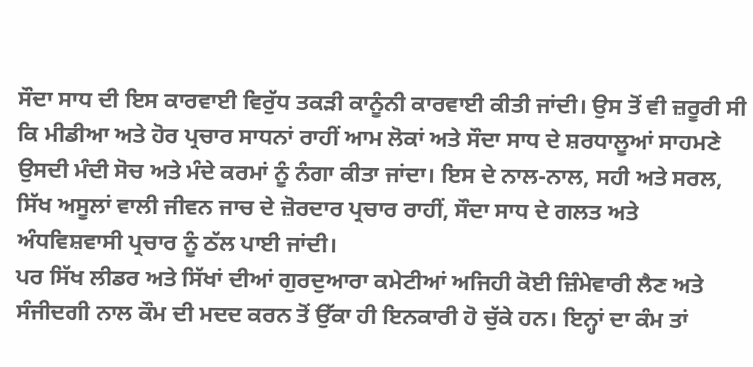ਸੌਦਾ ਸਾਧ ਦੀ ਇਸ ਕਾਰਵਾਈ ਵਿਰੁੱਧ ਤਕੜੀ ਕਾਨੂੰਨੀ ਕਾਰਵਾਈ ਕੀਤੀ ਜਾਂਦੀ। ਉਸ ਤੋਂ ਵੀ ਜ਼ਰੂਰੀ ਸੀ ਕਿ ਮੀਡੀਆ ਅਤੇ ਹੋਰ ਪ੍ਰਚਾਰ ਸਾਧਨਾਂ ਰਾਹੀਂ ਆਮ ਲੋਕਾਂ ਅਤੇ ਸੌਦਾ ਸਾਧ ਦੇ ਸ਼ਰਧਾਲੂਆਂ ਸਾਹਮਣੇ ਉਸਦੀ ਮੰਦੀ ਸੋਚ ਅਤੇ ਮੰਦੇ ਕਰਮਾਂ ਨੂੰ ਨੰਗਾ ਕੀਤਾ ਜਾਂਦਾ। ਇਸ ਦੇ ਨਾਲ-ਨਾਲ, ਸਹੀ ਅਤੇ ਸਰਲ, ਸਿੱਖ ਅਸੂਲਾਂ ਵਾਲੀ ਜੀਵਨ ਜਾਚ ਦੇ ਜ਼ੋਰਦਾਰ ਪ੍ਰਚਾਰ ਰਾਹੀਂ, ਸੌਦਾ ਸਾਧ ਦੇ ਗਲਤ ਅਤੇ ਅੰਧਵਿਸ਼ਵਾਸੀ ਪ੍ਰਚਾਰ ਨੂੰ ਠੱਲ ਪਾਈ ਜਾਂਦੀ।
ਪਰ ਸਿੱਖ ਲੀਡਰ ਅਤੇ ਸਿੱਖਾਂ ਦੀਆਂ ਗੁਰਦੁਆਰਾ ਕਮੇਟੀਆਂ ਅਜਿਹੀ ਕੋਈ ਜ਼ਿੰਮੇਵਾਰੀ ਲੈਣ ਅਤੇ ਸੰਜੀਦਗੀ ਨਾਲ ਕੌਮ ਦੀ ਮਦਦ ਕਰਨ ਤੋਂ ਉੱਕਾ ਹੀ ਇਨਕਾਰੀ ਹੋ ਚੁੱਕੇ ਹਨ। ਇਨ੍ਹਾਂ ਦਾ ਕੰਮ ਤਾਂ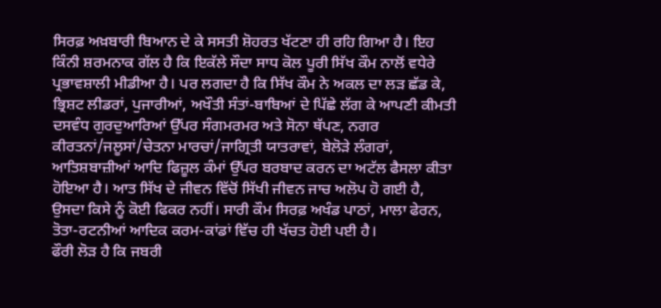ਸਿਰਫ਼ ਅਖ਼ਬਾਰੀ ਬਿਆਨ ਦੇ ਕੇ ਸਸਤੀ ਸ਼ੋਹਰਤ ਖੱਟਣਾ ਹੀ ਰਹਿ ਗਿਆ ਹੈ। ਇਹ ਕਿੰਨੀ ਸ਼ਰਮਨਾਕ ਗੱਲ ਹੈ ਕਿ ਇਕੱਲੇ ਸੌਦਾ ਸਾਧ ਕੋਲ ਪੂਰੀ ਸਿੱਖ ਕੌਮ ਨਾਲੋਂ ਵਧੇਰੇ ਪ੍ਰਭਾਵਸ਼ਾਲੀ ਮੀਡੀਆ ਹੈ। ਪਰ ਲਗਦਾ ਹੈ ਕਿ ਸਿੱਖ ਕੌਮ ਨੇ ਅਕਲ ਦਾ ਲੜ ਛੱਡ ਕੇ, ਭ੍ਰਿਸ਼ਟ ਲੀਡਰਾਂ, ਪੁਜਾਰੀਆਂ, ਅਖੌਤੀ ਸੰਤਾਂ-ਬਾਬਿਆਂ ਦੇ ਪਿੱਛੇ ਲੱਗ ਕੇ ਆਪਣੀ ਕੀਮਤੀ ਦਸਵੰਧ ਗੁਰਦੁਆਰਿਆਂ ਉੱਪਰ ਸੰਗਮਰਮਰ ਅਤੇ ਸੋਨਾ ਥੱਪਣ, ਨਗਰ ਕੀਰਤਨਾਂ/ਜਲੂਸਾਂ/ਚੇਤਨਾ ਮਾਰਚਾਂ/ਜਾਗ੍ਰਿਤੀ ਯਾਤਰਾਵਾਂ, ਬੇਲੋੜੇ ਲੰਗਰਾਂ, ਆਤਿਸ਼ਬਾਜ਼ੀਆਂ ਆਦਿ ਫਿਜ਼ੂਲ ਕੰਮਾਂ ਉੱਪਰ ਬਰਬਾਦ ਕਰਨ ਦਾ ਅਟੱਲ ਫੈਸਲਾ ਕੀਤਾ ਹੋਇਆ ਹੈ। ਆਤ ਸਿੱਖ ਦੇ ਜੀਵਨ ਵਿੱਚੋਂ ਸਿੱਖੀ ਜੀਵਨ ਜਾਚ ਅਲੋਪ ਹੋ ਗਈ ਹੈ, ਉਸਦਾ ਕਿਸੇ ਨੂੰ ਕੋਈ ਫਿਕਰ ਨਹੀਂ। ਸਾਰੀ ਕੌਮ ਸਿਰਫ਼ ਅਖੰਡ ਪਾਠਾਂ, ਮਾਲਾ ਫੇਰਨ, ਤੋਤਾ-ਰਟਨੀਆਂ ਆਦਿਕ ਕਰਮ-ਕਾਂਡਾਂ ਵਿੱਚ ਹੀ ਖੱਚਤ ਹੋਈ ਪਈ ਹੈ।
ਫੌਰੀ ਲੋੜ ਹੈ ਕਿ ਜਬਰੀ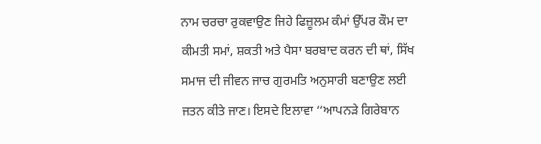ਨਾਮ ਚਰਚਾ ਰੁਕਵਾਉਣ ਜਿਹੇ ਫਿਜ਼ੂਲਮ ਕੰਮਾਂ ਉੱਪਰ ਕੌਮ ਦਾ ਕੀਮਤੀ ਸਮਾਂ, ਸ਼ਕਤੀ ਅਤੇ ਪੈਸਾ ਬਰਬਾਦ ਕਰਨ ਦੀ ਥਾਂ, ਸਿੱਖ ਸਮਾਜ ਦੀ ਜੀਵਨ ਜਾਚ ਗੁਰਮਤਿ ਅਨੁਸਾਰੀ ਬਣਾਉਣ ਲਈ ਜਤਨ ਕੀਤੇ ਜਾਣ। ਇਸਦੇ ਇਲਾਵਾ ‘‘ਆਪਨੜੇ ਗਿਰੇਬਾਨ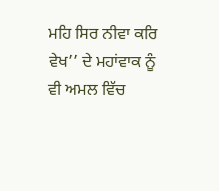ਮਹਿ ਸਿਰ ਨੀਵਾ ਕਰਿ ਵੇਖ’’ ਦੇ ਮਹਾਂਵਾਕ ਨੂੰ ਵੀ ਅਮਲ ਵਿੱਚ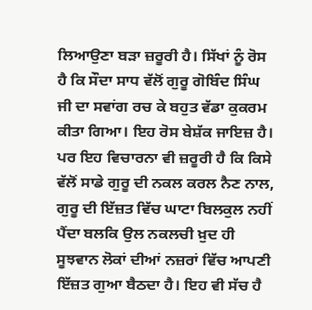ਲਿਆਉਣਾ ਬੜਾ ਜ਼ਰੂਰੀ ਹੈ। ਸਿੱਖਾਂ ਨੂੰ ਰੋਸ ਹੈ ਕਿ ਸੌਦਾ ਸਾਧ ਵੱਲੋਂ ਗੁਰੂ ਗੋਬਿੰਦ ਸਿੰਘ ਜੀ ਦਾ ਸਵਾਂਗ ਰਚ ਕੇ ਬਹੁਤ ਵੱਡਾ ਕੁਕਰਮ ਕੀਤਾ ਗਿਆ। ਇਹ ਰੋਸ ਬੇਸ਼ੱਕ ਜਾਇਜ਼ ਹੈ। ਪਰ ਇਹ ਵਿਚਾਰਨਾ ਵੀ ਜ਼ਰੂਰੀ ਹੈ ਕਿ ਕਿਸੇ ਵੱਲੋਂ ਸਾਡੇ ਗੁਰੂ ਦੀ ਨਕਲ ਕਰਲ ਨੈਣ ਨਾਲ, ਗੁਰੂ ਦੀ ਇੱਜ਼ਤ ਵਿੱਚ ਘਾਟਾ ਬਿਲਕੁਲ ਨਹੀਂ ਪੈਂਦਾ ਬਲਕਿ ਉਲ ਨਕਲਚੀ ਖ਼ੁਦ ਹੀ ਸੂਝਵਾਨ ਲੋਕਾਂ ਦੀਆਂ ਨਜ਼ਰਾਂ ਵਿੱਚ ਆਪਣੀ ਇੱਜ਼ਤ ਗੁਆ ਬੈਠਦਾ ਹੈ। ਇਹ ਵੀ ਸੱਚ ਹੈ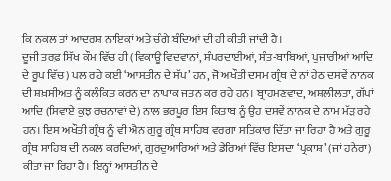ਕਿ ਨਕਲ ਤਾਂ ਆਦਰਸ਼ ਨਾਇਕਾਂ ਅਤੇ ਚੰਗੇ ਬੰਦਿਆਂ ਦੀ ਹੀ ਕੀਤੀ ਜਾਂਦੀ ਹੈ।
ਦੂਜੀ ਤਰਫ਼ ਸਿੱਖ ਕੌਮ ਵਿੱਚ ਹੀ (ਵਿਕਾਊ ਵਿਦਵਾਨਾਂ, ਸੰਪਰਦਾਈਆਂ, ਸੰਤ-ਬਾਬਿਆਂ, ਪੁਜਾਰੀਆਂ ਆਦਿ ਦੇ ਰੂਪ ਵਿੱਚ) ਪਲ ਰਹੇ ਕਈ ‘ਆਸਤੀਨ ਦੇ ਸੱਪ’ ਹਨ, ਜੋ ਅਖੌਤੀ ਦਸਮ ਗ੍ਰੰਥ ਦੇ ਨਾਂ ਹੇਠ ਦਸਵੇਂ ਨਾਨਕ ਦੀ ਸ਼ਖ਼ਸੀਅਤ ਨੂੰ ਕਲੰਕਿਤ ਕਰਨ ਦਾ ਨਾਪਾਕ ਜਤਨ ਕਰ ਰਹੇ ਹਨ। ਬ੍ਰਾਹਮਣਵਾਦ, ਅਸ਼ਲੀਲਤਾ, ਗੱਪਾਂ ਆਦਿ (ਸਿਵਾਏ ਕੁਝ ਰਚਨਾਵਾਂ ਦੇ) ਨਾਲ ਭਰਪੂਰ ਇਸ ਕਿਤਾਬ ਨੂੰ ਉਹ ਦਸਵੇਂ ਨਾਨਕ ਦੇ ਨਾਮ ਮੱੜ ਰਹੇ ਹਨ। ਇਸ ਅਖੌਤੀ ਗ੍ਰੰਥ ਨੂੰ ਵੀ ਐਨ ਗੁਰੂ ਗ੍ਰੰਥ ਸਾਹਿਬ ਵਰਗਾ ਸਤਿਕਾਰ ਦਿੱਤਾ ਜਾ ਰਿਹਾ ਹੈ ਅਤੇ ਗੁਰੂ ਗ੍ਰੰਥ ਸਾਹਿਬ ਦੀ ਨਕਲ ਕਰਦਿਆਂ, ਗੁਰਦੁਆਰਿਆਂ ਅਤੇ ਡੇਰਿਆਂ ਵਿੱਚ ਇਸਦਾ ‘ਪ੍ਰਕਾਸ਼’ (ਜਾਂ ਹਨੇਰਾ) ਕੀਤਾ ਜਾ ਰਿਹਾ ਹੈ। ਇਨ੍ਹਾਂ ਆਸਤੀਨ ਦੇ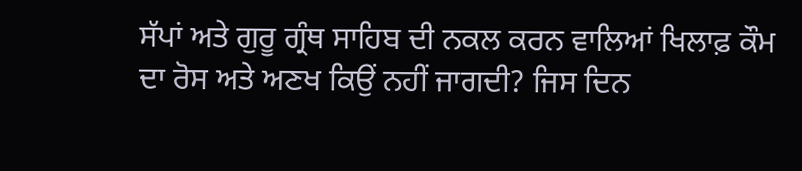ਸੱਪਾਂ ਅਤੇ ਗੁਰੂ ਗ੍ਰੰਥ ਸਾਹਿਬ ਦੀ ਨਕਲ ਕਰਨ ਵਾਲਿਆਂ ਖਿਲਾਫ਼ ਕੌਮ ਦਾ ਰੋਸ ਅਤੇ ਅਣਖ ਕਿਉਂ ਨਹੀਂ ਜਾਗਦੀ? ਜਿਸ ਦਿਨ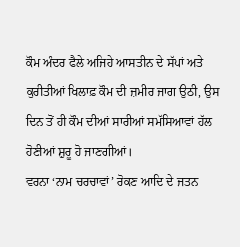ਕੌਮ ਅੰਦਰ ਫੈਲੇ ਅਜਿਹੇ ਆਸਤੀਨ ਦੇ ਸੱਪਾਂ ਅਤੇ ਕੁਰੀਤੀਆਂ ਖਿਲਾਫ਼ ਕੌਮ ਦੀ ਜ਼ਮੀਰ ਜਾਗ ਉਠੀ, ਉਸ ਦਿਨ ਤੋਂ ਹੀ ਕੌਮ ਦੀਆਂ ਸਾਰੀਆਂ ਸਮੱਸਿਆਵਾਂ ਹੱਲ ਹੋਣੀਆਂ ਸ਼ੁਰੂ ਹੋ ਜਾਣਗੀਆਂ।
ਵਰਨਾ ‘ਨਾਮ ਚਰਚਾਵਾਂ’ ਰੋਕਣ ਆਦਿ ਦੇ ਜਤਨ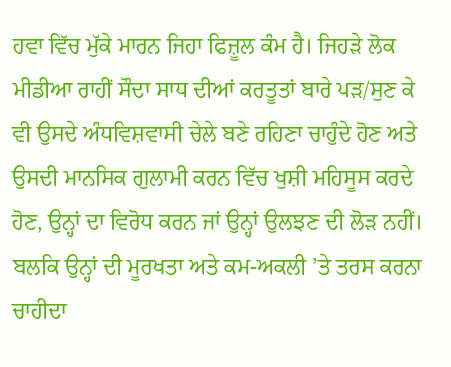ਹਵਾ ਵਿੱਚ ਮੁੱਕੇ ਮਾਰਨ ਜਿਹਾ ਫਿਜ਼ੂਲ ਕੰਮ ਹੈ। ਜਿਹੜੇ ਲੋਕ ਮੀਡੀਆ ਰਾਹੀਂ ਸੌਦਾ ਸਾਧ ਦੀਆਂ ਕਰਤੂਤਾਂ ਬਾਰੇ ਪੜ/ਸੁਣ ਕੇ ਵੀ ਉਸਦੇ ਅੰਧਵਿਸ਼ਵਾਸੀ ਚੇਲੇ ਬਣੇ ਰਹਿਣਾ ਚਾਹੁੰਦੇ ਹੋਣ ਅਤੇ ਉਸਦੀ ਮਾਨਸਿਕ ਗੁਲਾਮੀ ਕਰਨ ਵਿੱਚ ਖੁਸ਼ੀ ਮਹਿਸੂਸ ਕਰਦੇ ਹੋਣ, ਉਨ੍ਹਾਂ ਦਾ ਵਿਰੋਧ ਕਰਨ ਜਾਂ ਉਨ੍ਹਾਂ ਉਲਝਣ ਦੀ ਲੋੜ ਨਹੀਂ। ਬਲਕਿ ਉਨ੍ਹਾਂ ਦੀ ਮੂਰਖਤਾ ਅਤੇ ਕਮ-ਅਕਲੀ ’ਤੇ ਤਰਸ ਕਰਨਾ ਚਾਹੀਦਾ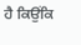ਹੈ ਕਿਉਂਕਿ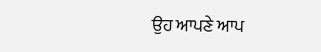ਉਹ ਆਪਣੇ ਆਪ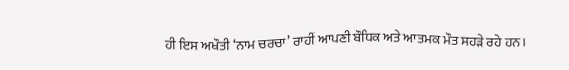ਹੀ ਇਸ ਅਖੌਤੀ ‘ਨਾਮ ਚਰਚਾ’ ਰਾਹੀਂ ਆਪਣੀ ਬੌਧਿਕ ਅਤੇ ਆਤਮਕ ਮੌਤ ਸਹੜੇ ਰਹੇ ਹਨ।